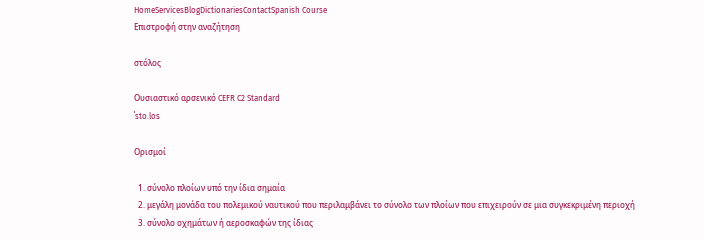HomeServicesBlogDictionariesContactSpanish Course
Επιστροφή στην αναζήτηση

στόλος

Ουσιαστικό αρσενικό CEFR C2 Standard
ˈsto.los

Ορισμοί

  1. σύνολο πλοίων υπό την ίδια σημαία
  2. μεγάλη μονάδα του πολεμικού ναυτικού που περιλαμβάνει το σύνολο των πλοίων που επιχειρούν σε μια συγκεκριμένη περιοχή
  3. σύνολο οχημάτων ή αεροσκαφών της ίδιας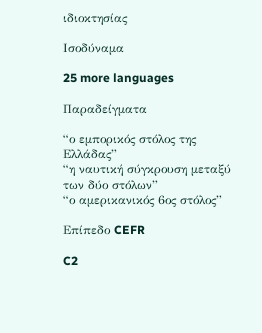ιδιοκτησίας

Ισοδύναμα

25 more languages

Παραδείγματα

“ο εμπορικός στόλος της Ελλάδας”
“η ναυτική σύγκρουση μεταξύ των δύο στόλων”
“ο αμερικανικός 6ος στόλος”

Επίπεδο CEFR

C2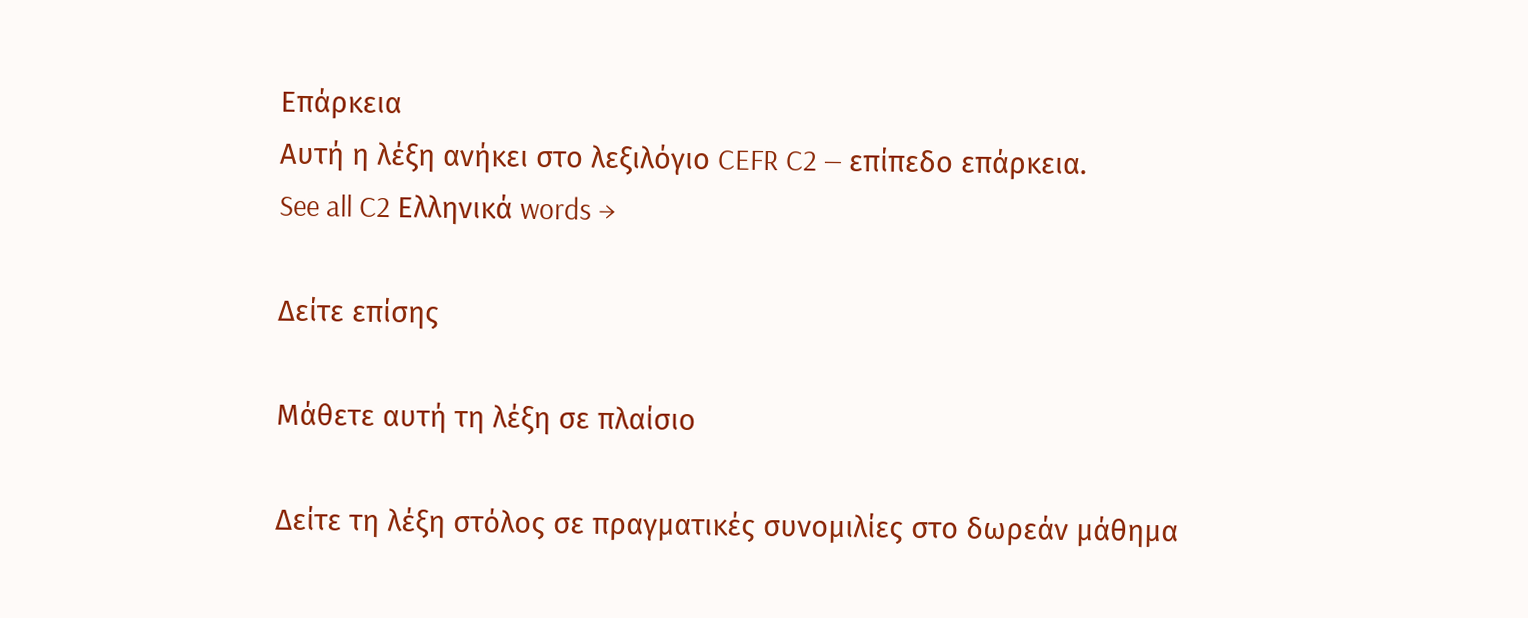Επάρκεια
Αυτή η λέξη ανήκει στο λεξιλόγιο CEFR C2 — επίπεδο επάρκεια.
See all C2 Ελληνικά words →

Δείτε επίσης

Μάθετε αυτή τη λέξη σε πλαίσιο

Δείτε τη λέξη στόλος σε πραγματικές συνομιλίες στο δωρεάν μάθημα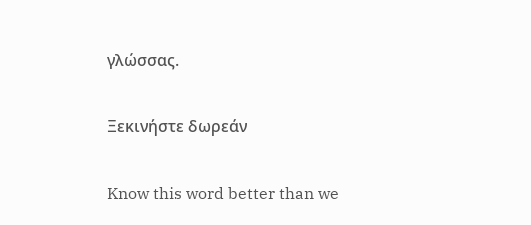γλώσσας.

Ξεκινήστε δωρεάν

Know this word better than we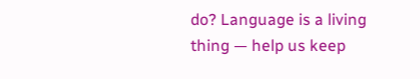do? Language is a living thing — help us keep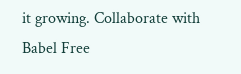it growing. Collaborate with Babel Free